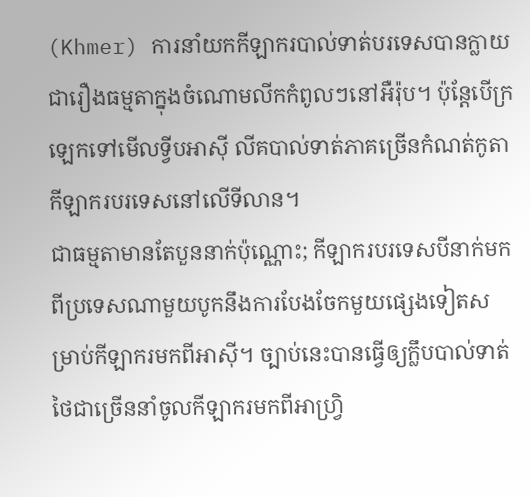(Khmer) ការនាំយកកីឡាករបាល់ទាត់បរទេសបានក្លាយជារឿងធម្មតាក្នុងចំណោមលីកកំពូលៗនៅអឺរ៉ុប។ ប៉ុន្តែបើក្រឡេកទៅមើលទ្វីបអាស៊ី លីគបាល់ទាត់ភាគច្រើនកំណត់កូតាកីឡាករបរទេសនៅលើទីលាន។
ជាធម្មតាមានតែបួននាក់ប៉ុណ្ណោះ; កីឡាករបរទេសបីនាក់មកពីប្រទេសណាមួយបូកនឹងការបែងចែកមួយផ្សេងទៀតសម្រាប់កីឡាករមកពីអាស៊ី។ ច្បាប់នេះបានធ្វើឲ្យក្លឹបបាល់ទាត់ថៃជាច្រើននាំចូលកីឡាករមកពីអាហ្វ្រិ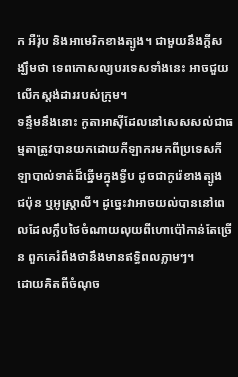ក អឺរ៉ុប និងអាមេរិកខាងត្បូង។ ជាមួយនឹងក្តីសង្ឃឹមថា ទេពកោសល្យបរទេសទាំងនេះ អាចជួយលើកស្ដង់ដាររបស់ក្រុម។
ទន្ទឹមនឹងនោះ កូតាអាស៊ីដែលនៅសេសសល់ជាធម្មតាត្រូវបានយកដោយកីឡាករមកពីប្រទេសកីឡាបាល់ទាត់ដ៏ឆ្នើមក្នុងទ្វីប ដូចជាកូរ៉េខាងត្បូង ជប៉ុន ឬអូស្ត្រាលី។ ដូច្នេះវាអាចយល់បាននៅពេលដែលក្លឹបថៃចំណាយលុយពីហោប៉ៅកាន់តែច្រើន ពួកគេរំពឹងថានឹងមានឥទ្ធិពលភ្លាមៗ។
ដោយគិតពីចំណុច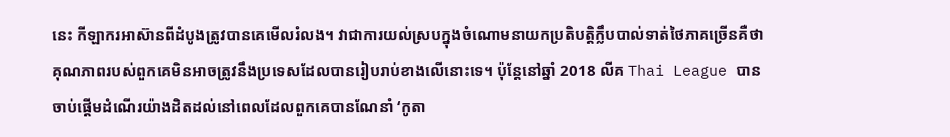នេះ កីឡាករអាស៊ានពីដំបូងត្រូវបានគេមើលរំលង។ វាជាការយល់ស្របក្នុងចំណោមនាយកប្រតិបត្តិក្លឹបបាល់ទាត់ថៃភាគច្រើនគឺថា គុណភាពរបស់ពួកគេមិនអាចត្រូវនឹងប្រទេសដែលបានរៀបរាប់ខាងលើនោះទេ។ ប៉ុន្តែនៅឆ្នាំ 2018 លីគ Thai League បានចាប់ផ្តើមដំណើរយ៉ាងដិតដល់នៅពេលដែលពួកគេបានណែនាំ ‘កូតា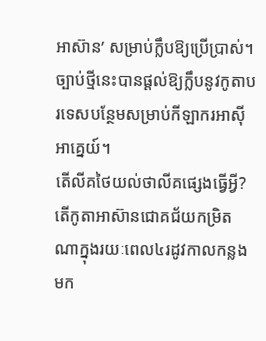អាស៊ាន’ សម្រាប់ក្លឹបឱ្យប្រើប្រាស់។ ច្បាប់ថ្មីនេះបានផ្តល់ឱ្យក្លឹបនូវកូតាបរទេសបន្ថែមសម្រាប់កីឡាករអាស៊ីអាគ្នេយ៍។
តើលីគថៃយល់ថាលីគផ្សេងធ្វើអ្វី? តើកូតាអាស៊ានជោគជ័យកម្រិតណាក្នុងរយៈពេល៤រដូវកាលកន្លងមក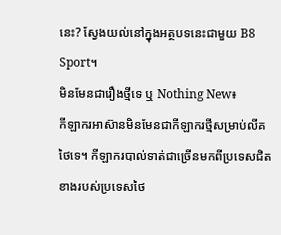នេះ? ស្វែងយល់នៅក្នុងអត្ថបទនេះជាមួយ B8 Sport។
មិនមែនជារឿងថ្មីទេ ឬ Nothing New៖
កីឡាករអាស៊ានមិនមែនជាកីឡាករថ្មីសម្រាប់លីគថៃទេ។ កីឡាករបាល់ទាត់ជាច្រើនមកពីប្រទេសជិតខាងរបស់ប្រទេសថៃ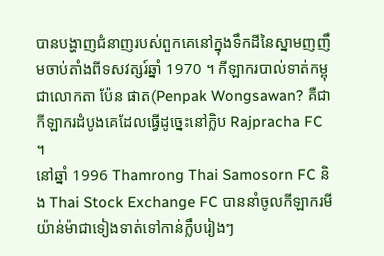បានបង្ហាញជំនាញរបស់ពួកគេនៅក្នុងទឹកដីនៃស្នាមញញឹមចាប់តាំងពីទសវត្សរ៍ឆ្នាំ 1970 ។ កីឡាករបាល់ទាត់កម្ពុជាលោកតា ប៉ែន ផាត(Penpak Wongsawan? គឺជាកីឡាករដំបូងគេដែលធ្វើដូច្នេះនៅក្លិប Rajpracha FC ។
នៅឆ្នាំ 1996 Thamrong Thai Samosorn FC និង Thai Stock Exchange FC បាននាំចូលកីឡាករមីយ៉ាន់ម៉ាជាទៀងទាត់ទៅកាន់ក្លឹបរៀងៗ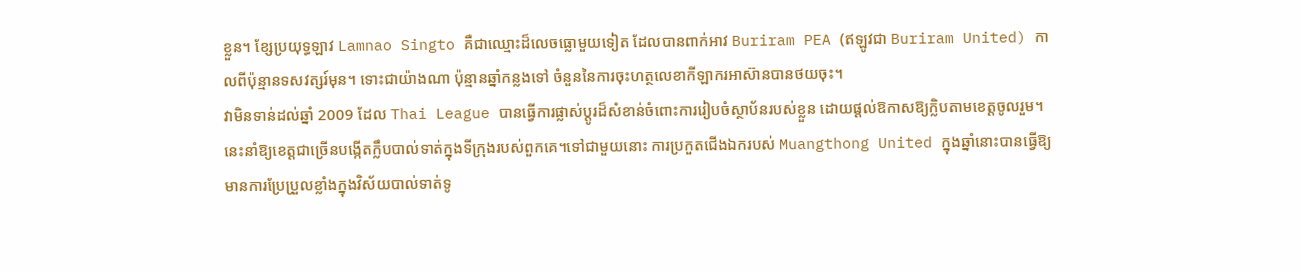ខ្លួន។ ខ្សែប្រយុទ្ធឡាវ Lamnao Singto គឺជាឈ្មោះដ៏លេចធ្លោមួយទៀត ដែលបានពាក់អាវ Buriram PEA (ឥឡូវជា Buriram United) កាលពីប៉ុន្មានទសវត្សរ៍មុន។ ទោះជាយ៉ាងណា ប៉ុន្មានឆ្នាំកន្លងទៅ ចំនួននៃការចុះហត្ថលេខាកីឡាករអាស៊ានបានថយចុះ។
វាមិនទាន់ដល់ឆ្នាំ 2009 ដែល Thai League បានធ្វើការផ្លាស់ប្តូរដ៏សំខាន់ចំពោះការរៀបចំស្ថាប័នរបស់ខ្លួន ដោយផ្តល់ឱកាសឱ្យក្លិបតាមខេត្តចូលរួម។ នេះនាំឱ្យខេត្តជាច្រើនបង្កើតក្លឹបបាល់ទាត់ក្នុងទីក្រុងរបស់ពួកគេ។ទៅជាមួយនោះ ការប្រកួតជើងឯករបស់ Muangthong United ក្នុងឆ្នាំនោះបានធ្វើឱ្យមានការប្រែប្រួលខ្លាំងក្នុងវិស័យបាល់ទាត់ទូ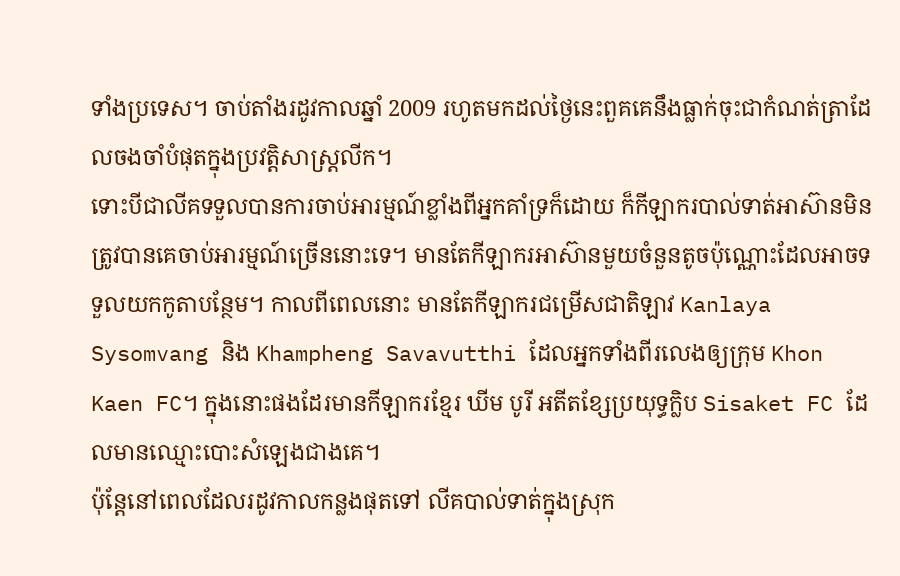ទាំងប្រទេស។ ចាប់តាំងរដូវកាលឆ្នាំ 2009 រហូតមកដល់ថ្ងៃនេះពួគគេនឹងធ្លាក់ចុះជាកំណត់ត្រាដែលចងចាំបំផុតក្នុងប្រវត្តិសាស្ត្រលីក។
ទោះបីជាលីគទទួលបានការចាប់អារម្មណ៍ខ្លាំងពីអ្នកគាំទ្រក៏ដោយ ក៏កីឡាករបាល់ទាត់អាស៊ានមិនត្រូវបានគេចាប់អារម្មណ៍ច្រើននោះទេ។ មានតែកីឡាករអាស៊ានមួយចំនួនតូចប៉ុណ្ណោះដែលអាចទទួលយកកូតាបន្ថែម។ កាលពីពេលនោះ មានតែកីឡាករជម្រើសជាតិឡាវ Kanlaya Sysomvang និង Khampheng Savavutthi ដែលអ្នកទាំងពីរលេងឲ្យក្រុម Khon Kaen FC។ ក្នុងនោះផងដែរមានកីឡាករខ្មែរ ឃីម បូរី អតីតខ្សែប្រយុទ្ធក្លិប Sisaket FC ដែលមានឈ្មោះបោះសំឡេងជាងគេ។
ប៉ុន្តែនៅពេលដែលរដូវកាលកន្លងផុតទៅ លីគបាល់ទាត់ក្នុងស្រុក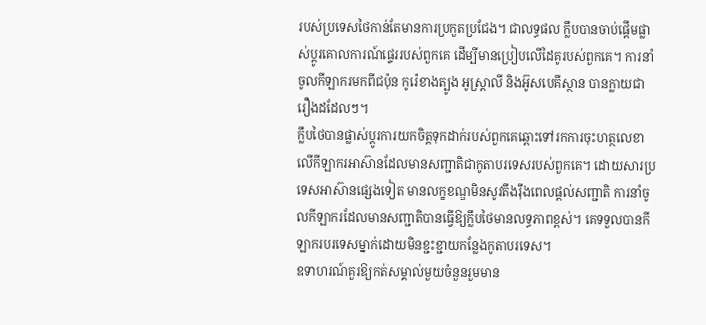របស់ប្រទេសថៃកាន់តែមានការប្រកួតប្រជែង។ ជាលទ្ធផល ក្លឹបបានចាប់ផ្តើមផ្លាស់ប្តូរគោលការណ៍ផ្ទេររបស់ពួកគេ ដើម្បីមានប្រៀបលើដៃគូរបស់ពួកគេ។ ការនាំចូលកីឡាករមកពីជប៉ុន កូរ៉េខាងត្បូង អូស្ត្រាលី និងអ៊ូសបេគីស្ថាន បានក្លាយជារឿងដដែលៗ។
ក្លឹបថៃបានផ្លាស់ប្តូរការយកចិត្តទុកដាក់របស់ពួកគេឆ្ពោះទៅរកការចុះហត្ថលេខាលើកីឡាករអាស៊ានដែលមានសញ្ជាតិជាកូតាបរទេសរបស់ពួកគេ។ ដោយសារប្រទេសអាស៊ានផ្សេងទៀត មានលក្ខខណ្ឌមិនសូវតឹងរ៉ឹងពេលផ្តល់សញ្ជាតិ ការនាំចូលកីឡាករដែលមានសញ្ជាតិបានធ្វើឱ្យក្លឹបថៃមានលទ្ធភាពខ្ពស់។ គេទទួលបានកីឡាករបរទេសម្នាក់ដោយមិនខ្ជះខ្ជាយកន្លែងកូតាបរទេស។
ឧទាហរណ៍គួរឱ្យកត់សម្គាល់មួយចំនួនរួមមាន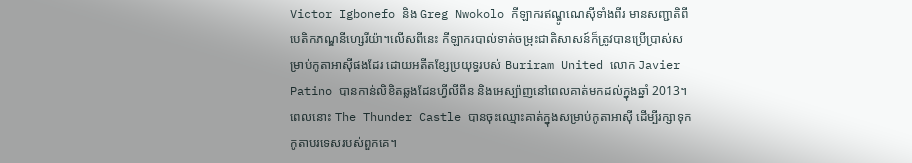Victor Igbonefo និង Greg Nwokolo កីឡាករឥណ្ឌូណេស៊ីទាំងពីរ មានសញ្ជាតិពីបេតិកភណ្ឌនីហ្សេរីយ៉ា។លើសពីនេះ កីឡាករបាល់ទាត់ចម្រុះជាតិសាសន៍ក៏ត្រូវបានប្រើប្រាស់សម្រាប់កូតាអាស៊ីផងដែរ ដោយអតីតខ្សែប្រយុទ្ធរបស់ Buriram United លោក Javier Patino បានកាន់លិខិតឆ្លងដែនហ្វីលីពីន និងអេស្ប៉ាញនៅពេលគាត់មកដល់ក្នុងឆ្នាំ 2013។ ពេលនោះ The Thunder Castle បានចុះឈ្មោះគាត់ក្នុងសម្រាប់កូតាអាស៊ី ដើម្បីរក្សាទុកកូតាបរទេសរបស់ពួកគេ។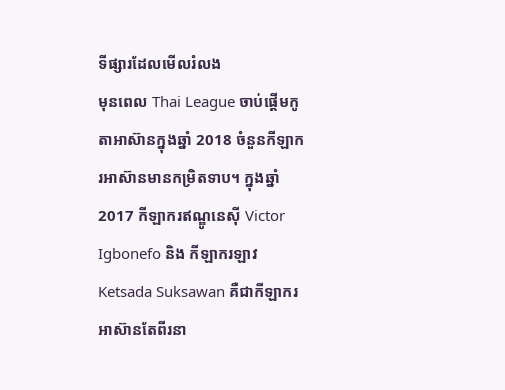ទីផ្សារដែលមើលរំលង
មុនពេល Thai League ចាប់ផ្តើមកូតាអាស៊ានក្នុងឆ្នាំ 2018 ចំនួនកីឡាករអាស៊ានមានកម្រិតទាប។ ក្នុងឆ្នាំ 2017 កីឡាករឥណ្ឌូនេស៊ី Victor Igbonefo និង កីឡាករឡាវ Ketsada Suksawan គឺជាកីឡាករអាស៊ានតែពីរនា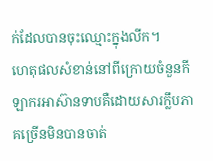ក់ដែលបានចុះឈ្មោះក្នុងលីក។
ហេតុផលសំខាន់នៅពីក្រោយចំនួនកីឡាករអាស៊ានទាបគឺដោយសារក្លឹបភាគច្រើនមិនបានចាត់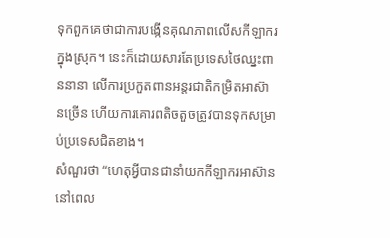ទុកពួកគេថាជាការបង្កើនគុណភាពលើសកីឡាករក្នុងស្រុក។ នេះក៏ដោយសារតែប្រទេសថៃឈ្នះពាននានា លើការប្រកួតពានអន្តរជាតិកម្រិតអាស៊ានច្រើន ហើយការគោរពតិចតួចត្រូវបានទុកសម្រាប់ប្រទេសជិតខាង។
សំណួរថា “ហេតុអ្វីបានជានាំយកកីឡាករអាស៊ាន នៅពេល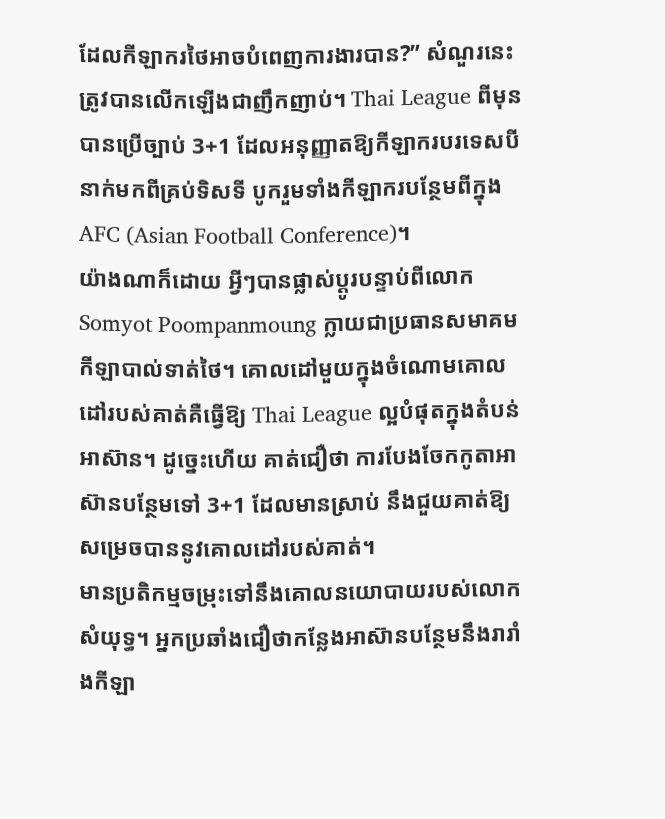ដែលកីឡាករថៃអាចបំពេញការងារបាន?” សំណួរនេះត្រូវបានលើកឡើងជាញឹកញាប់។ Thai League ពីមុនបានប្រើច្បាប់ 3+1 ដែលអនុញ្ញាតឱ្យកីឡាករបរទេសបីនាក់មកពីគ្រប់ទិសទី បូករួមទាំងកីឡាករបន្ថែមពីក្នុង AFC (Asian Football Conference)។
យ៉ាងណាក៏ដោយ អ្វីៗបានផ្លាស់ប្តូរបន្ទាប់ពីលោក Somyot Poompanmoung ក្លាយជាប្រធានសមាគមកីឡាបាល់ទាត់ថៃ។ គោលដៅមួយក្នុងចំណោមគោលដៅរបស់គាត់គឺធ្វើឱ្យ Thai League ល្អបំផុតក្នុងតំបន់អាស៊ាន។ ដូច្នេះហើយ គាត់ជឿថា ការបែងចែកកូតាអាស៊ានបន្ថែមទៅ 3+1 ដែលមានស្រាប់ នឹងជួយគាត់ឱ្យសម្រេចបាននូវគោលដៅរបស់គាត់។
មានប្រតិកម្មចម្រុះទៅនឹងគោលនយោបាយរបស់លោក សំយុទ្ធ។ អ្នកប្រឆាំងជឿថាកន្លែងអាស៊ានបន្ថែមនឹងរារាំងកីឡា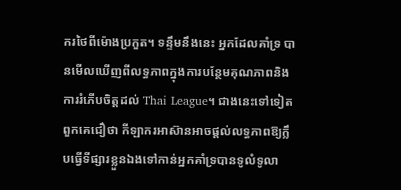ករថៃពីម៉ោងប្រកួត។ ទន្ទឹមនឹងនេះ អ្នកដែលគាំទ្រ បានមើលឃើញពីលទ្ធភាពក្នុងការបន្ថែមគុណភាពនិងការរំភើបចិត្តដល់ Thai League។ ជាងនេះទៅទៀត ពួកគេជឿថា កីឡាករអាស៊ានអាចផ្តល់លទ្ធភាពឱ្យក្លឹបធ្វើទីផ្សារខ្លួនឯងទៅកាន់អ្នកគាំទ្របានទូលំទូលា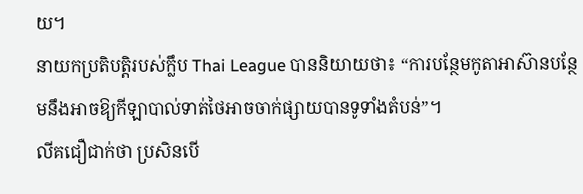យ។
នាយកប្រតិបត្តិរបស់ក្លឹប Thai League បាននិយាយថា៖ “ការបន្ថែមកូតាអាស៊ានបន្ថែមនឹងអាចឱ្យកីឡាបាល់ទាត់ថៃអាចចាក់ផ្សាយបានទូទាំងតំបន់”។
លីគជឿជាក់ថា ប្រសិនបើ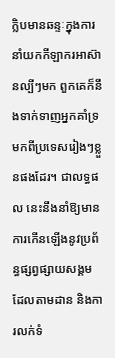ក្លិបមានឆន្ទៈក្នុងការនាំយកកីឡាករអាស៊ានល្បីៗមក ពួកគេក៏នឹងទាក់ទាញអ្នកគាំទ្រមកពីប្រទេសរៀងៗខ្លួនផងដែរ។ ជាលទ្ធផល នេះនឹងនាំឱ្យមានការកើនឡើងនូវប្រព័ន្ធផ្សព្វផ្សាយសង្គមដែលតាមដាន និងការលក់ទំ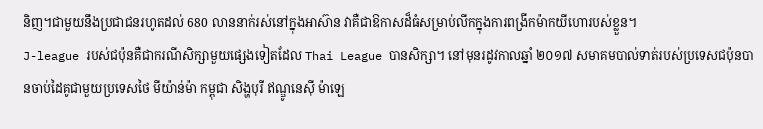និញ។ជាមួយនឹងប្រជាជនរហូតដល់ 680 លាននាក់រស់នៅក្នុងអាស៊ាន វាគឺជាឱកាសដ៏ធំសម្រាប់លីកក្នុងការពង្រីកម៉ាកយីហោរបស់ខ្លួន។
J-league របស់ជប៉ុនគឺជាករណីសិក្សាមួយផ្សេងទៀតដែល Thai League បានសិក្សា។ នៅមុនរដូវកាលឆ្នាំ ២០១៧ សមាគមបាល់ទាត់របស់ប្រទេសជប៉ុនបានចាប់ដៃគូជាមួយប្រទេសថៃ មីយ៉ាន់ម៉ា កម្ពុជា សិង្ហបុរី ឥណ្ឌូនេស៊ី ម៉ាឡេ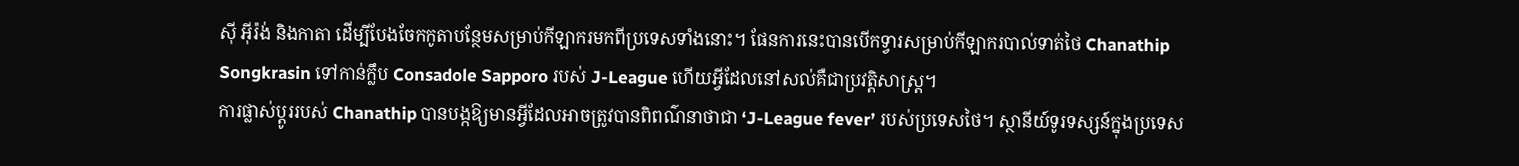ស៊ី អ៊ីរ៉ង់ និងកាតា ដើម្បីបែងចែកកូតាបន្ថែមសម្រាប់កីឡាករមកពីប្រទេសទាំងនោះ។ ផែនការនេះបានបើកទ្វារសម្រាប់កីឡាករបាល់ទាត់ថៃ Chanathip Songkrasin ទៅកាន់ក្លឹប Consadole Sapporo របស់ J-League ហើយអ្វីដែលនៅសល់គឺជាប្រវត្តិសាស្ត្រ។
ការផ្លាស់ប្តូររបស់ Chanathip បានបង្កឱ្យមានអ្វីដែលអាចត្រូវបានពិពណ៌នាថាជា ‘J-League fever’ របស់ប្រទេសថៃ។ ស្ថានីយ៍ទូរទស្សន៍ក្នុងប្រទេស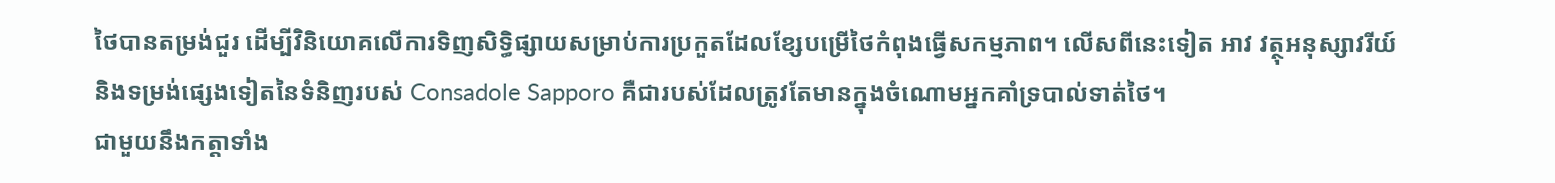ថៃបានតម្រង់ជួរ ដើម្បីវិនិយោគលើការទិញសិទ្ធិផ្សាយសម្រាប់ការប្រកួតដែលខ្សែបម្រើថៃកំពុងធ្វើសកម្មភាព។ លើសពីនេះទៀត អាវ វត្ថុអនុស្សាវរីយ៍ និងទម្រង់ផ្សេងទៀតនៃទំនិញរបស់ Consadole Sapporo គឺជារបស់ដែលត្រូវតែមានក្នុងចំណោមអ្នកគាំទ្របាល់ទាត់ថៃ។
ជាមួយនឹងកត្តាទាំង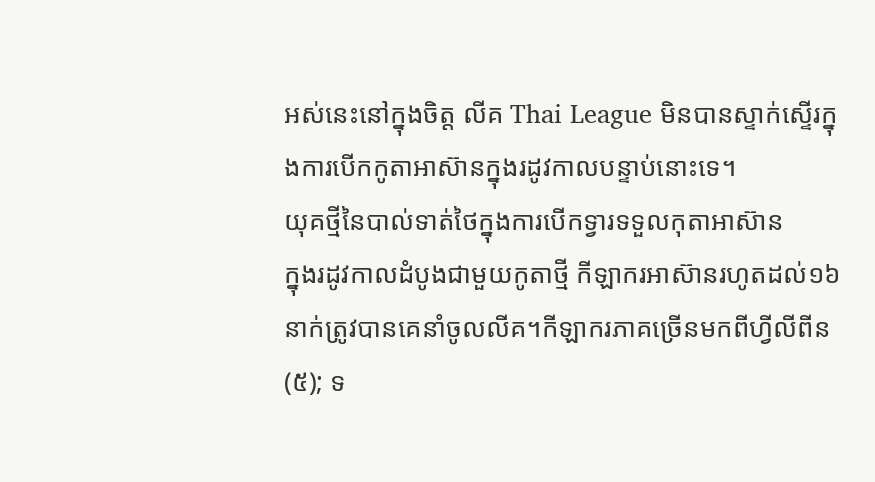អស់នេះនៅក្នុងចិត្ត លីគ Thai League មិនបានស្ទាក់ស្ទើរក្នុងការបើកកូតាអាស៊ានក្នុងរដូវកាលបន្ទាប់នោះទេ។
យុគថ្មីនៃបាល់ទាត់ថៃក្នុងការបើកទ្វារទទួលកុតាអាស៊ាន
ក្នុងរដូវកាលដំបូងជាមួយកូតាថ្មី កីឡាករអាស៊ានរហូតដល់១៦នាក់ត្រូវបានគេនាំចូលលីគ។កីឡាករភាគច្រើនមកពីហ្វីលីពីន (៥); ទ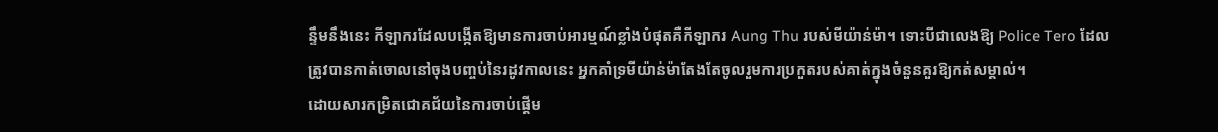ន្ទឹមនឹងនេះ កីឡាករដែលបង្កើតឱ្យមានការចាប់អារម្មណ៍ខ្លាំងបំផុតគឺកីឡាករ Aung Thu របស់មីយ៉ាន់ម៉ា។ ទោះបីជាលេងឱ្យ Police Tero ដែលត្រូវបានកាត់ចោលនៅចុងបញ្ចប់នៃរដូវកាលនេះ អ្នកគាំទ្រមីយ៉ាន់ម៉ាតែងតែចូលរួមការប្រកួតរបស់គាត់ក្នុងចំនួនគួរឱ្យកត់សម្គាល់។
ដោយសារកម្រិតជោគជ័យនៃការចាប់ផ្តើម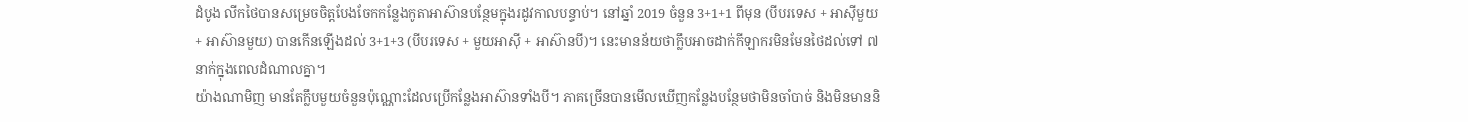ដំបូង លីកថៃបានសម្រេចចិត្តបែងចែកកន្លែងកូតាអាស៊ានបន្ថែមក្នុងរដូវកាលបន្ទាប់។ នៅឆ្នាំ 2019 ចំនួន 3+1+1 ពីមុន (បីបរទេស + អាស៊ីមួយ + អាស៊ានមួយ) បានកើនឡើងដល់ 3+1+3 (បីបរទេស + មួយអាស៊ី + អាស៊ានបី)។ នេះមានន័យថាក្លឹបអាចដាក់កីឡាករមិនមែនថៃដល់ទៅ ៧ នាក់ក្នុងពេលដំណាលគ្នា។
យ៉ាងណាមិញ មានតែក្លឹបមួយចំនួនប៉ុណ្ណោះដែលប្រើកន្លែងអាស៊ានទាំងបី។ ភាគច្រើនបានមើលឃើញកន្លែងបន្ថែមថាមិនចាំបាច់ និងមិនមាននិ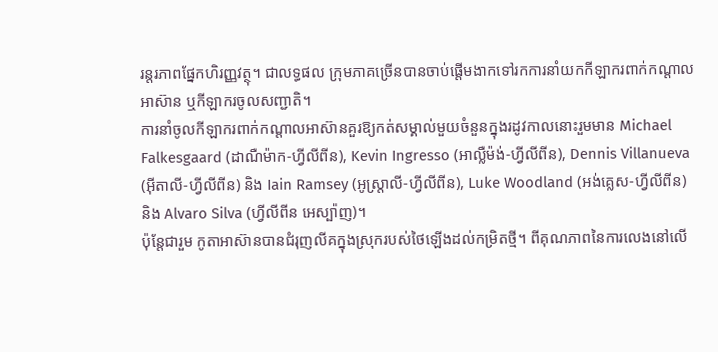រន្តរភាពផ្នែកហិរញ្ញវត្ថុ។ ជាលទ្ធផល ក្រុមភាគច្រើនបានចាប់ផ្តើមងាកទៅរកការនាំយកកីឡាករពាក់កណ្តាលអាស៊ាន ឬកីឡាករចូលសញ្ជាតិ។
ការនាំចូលកីឡាករពាក់កណ្តាលអាស៊ានគួរឱ្យកត់សម្គាល់មួយចំនួនក្នុងរដូវកាលនោះរួមមាន Michael Falkesgaard (ដាណឺម៉ាក-ហ្វីលីពីន), Kevin Ingresso (អាល្លឺម៉ង់-ហ្វីលីពីន), Dennis Villanueva (អ៊ីតាលី-ហ្វីលីពីន) និង Iain Ramsey (អូស្ត្រាលី-ហ្វីលីពីន), Luke Woodland (អង់គ្លេស-ហ្វីលីពីន) និង Alvaro Silva (ហ្វីលីពីន អេស្ប៉ាញ)។
ប៉ុន្តែជារួម កូតាអាស៊ានបានជំរុញលីគក្នុងស្រុករបស់ថៃឡើងដល់កម្រិតថ្មី។ ពីគុណភាពនៃការលេងនៅលើ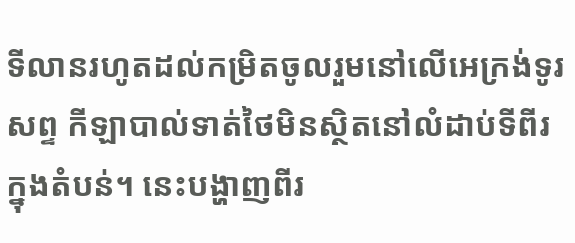ទីលានរហូតដល់កម្រិតចូលរួមនៅលើអេក្រង់ទូរសព្ទ កីឡាបាល់ទាត់ថៃមិនស្ថិតនៅលំដាប់ទីពីរក្នុងតំបន់។ នេះបង្ហាញពីរ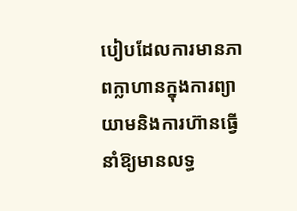បៀបដែលការមានភាពក្លាហានក្នុងការព្យាយាមនិងការហ៊ានធ្វើនាំឱ្យមានលទ្ធ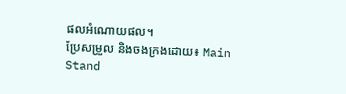ផលអំណោយផល។
ប្រែសម្រួល និងចងក្រងដោយ៖ Main Stand